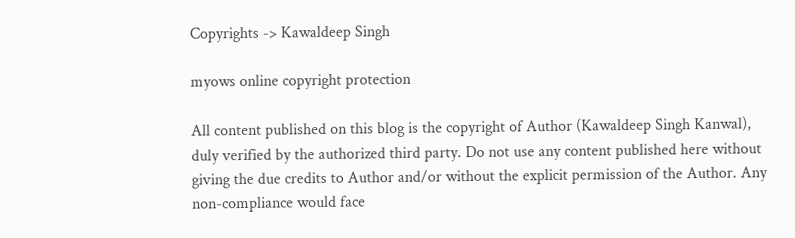Copyrights -> Kawaldeep Singh

myows online copyright protection

All content published on this blog is the copyright of Author (Kawaldeep Singh Kanwal), duly verified by the authorized third party. Do not use any content published here without giving the due credits to Author and/or without the explicit permission of the Author. Any non-compliance would face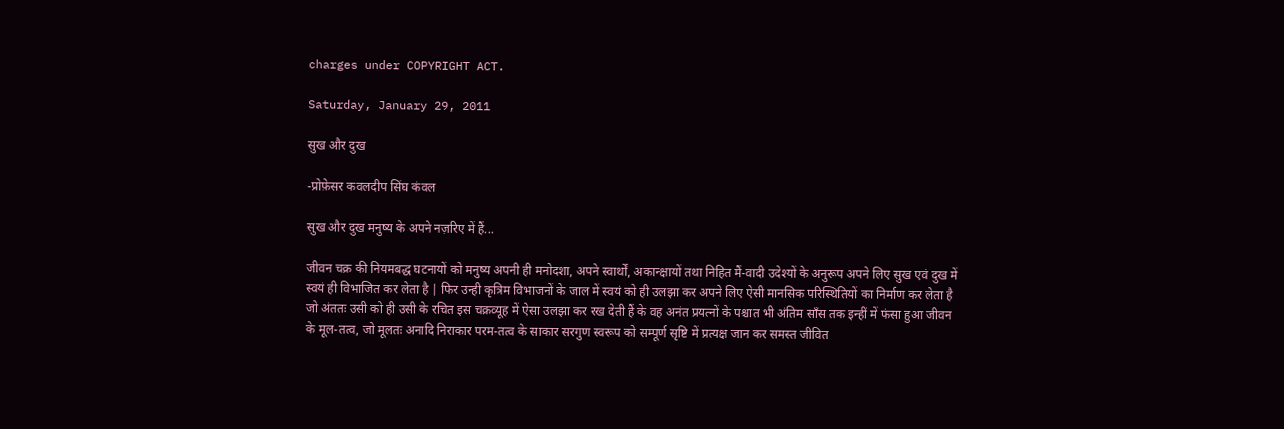charges under COPYRIGHT ACT.

Saturday, January 29, 2011

सुख और दुख

-प्रोफ़ेसर कवलदीप सिंघ कंवल

सुख और दुख मनुष्य के अपने नज़रिए में हैं...

जीवन चक्र की नियमबद्ध घटनायों को मनुष्य अपनी ही मनोदशा, अपने स्वार्थों, अकान्क्षायों तथा निहित मैं-वादी उदेश्यों के अनुरूप अपने लिए सुख एवं दुख में स्वयं ही विभाजित कर लेता है | फिर उन्ही कृत्रिम विभाजनों के जाल में स्वयं को ही उलझा कर अपने लिए ऐसी मानसिक परिस्थितियों का निर्माण कर लेता है जो अंततः उसी को ही उसी के रचित इस चक्रव्यूह में ऐसा उलझा कर रख देती हैं के वह अनंत प्रयत्नों के पश्चात भी अंतिम साँस तक इन्हीं में फंसा हुआ जीवन के मूल-तत्व, जो मूलतः अनादि निराकार परम-तत्व के साकार सरगुण स्वरूप को सम्पूर्ण सृष्टि में प्रत्यक्ष जान कर समस्त जीवित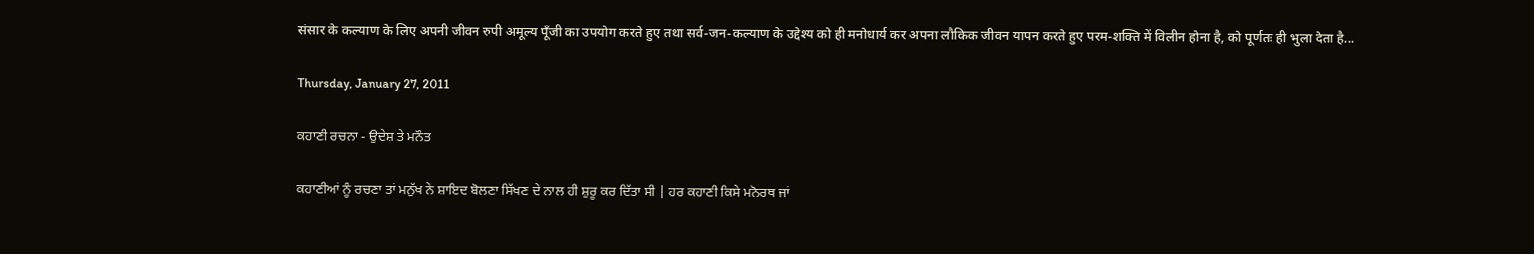संसार के कल्याण के लिए अपनी जीवन रुपी अमूल्य पूँजी का उपयोग करते हुए तथा सर्व-जन-कल्याण के उद्देश्य को ही मनोधार्य कर अपना लौकिक जीवन यापन करते हुए परम-शक्ति में विलीन होना है, को पूर्णतः ही भुला देता है...

Thursday, January 27, 2011

ਕਹਾਣੀ ਰਚਨਾ - ਉਦੇਸ਼ ਤੇ ਮਨੌਤ

ਕਹਾਣੀਆਂ ਨੂੰ ਰਚਣਾ ਤਾਂ ਮਨੁੱਖ ਨੇ ਸ਼ਾਇਦ ਬੋਲਣਾ ਸਿੱਖਣ ਦੇ ਨਾਲ ਹੀ ਸ਼ੁਰੂ ਕਰ ਦਿੱਤਾ ਸੀ | ਹਰ ਕਹਾਣੀ ਕਿਸੇ ਮਨੋਰਥ ਜਾਂ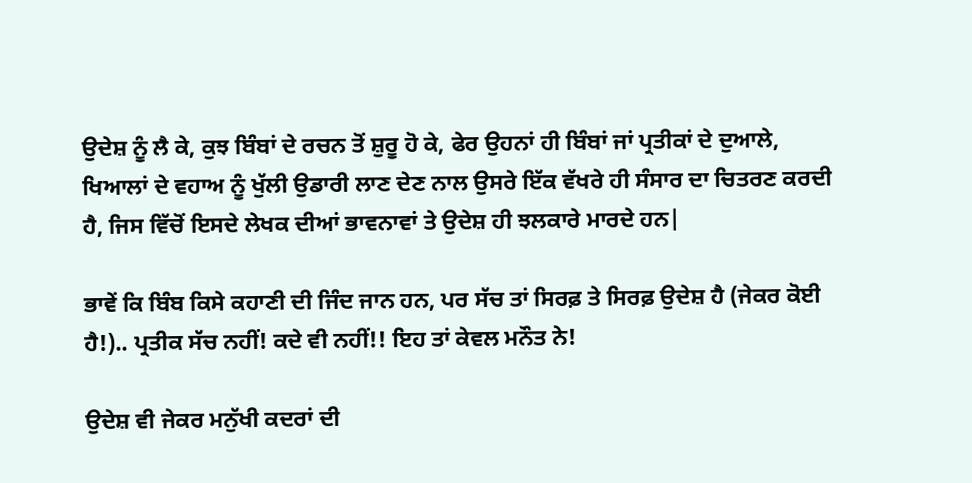ਉਦੇਸ਼ ਨੂੰ ਲੈ ਕੇ, ਕੁਝ ਬਿੰਬਾਂ ਦੇ ਰਚਨ ਤੋਂ ਸ਼ੁਰੂ ਹੋ ਕੇ, ਫੇਰ ਉਹਨਾਂ ਹੀ ਬਿੰਬਾਂ ਜਾਂ ਪ੍ਰਤੀਕਾਂ ਦੇ ਦੁਆਲੇ, ਖਿਆਲਾਂ ਦੇ ਵਹਾਅ ਨੂੰ ਖੁੱਲੀ ਉਡਾਰੀ ਲਾਣ ਦੇਣ ਨਾਲ ਉਸਰੇ ਇੱਕ ਵੱਖਰੇ ਹੀ ਸੰਸਾਰ ਦਾ ਚਿਤਰਣ ਕਰਦੀ ਹੈ, ਜਿਸ ਵਿੱਚੋਂ ਇਸਦੇ ਲੇਖਕ ਦੀਆਂ ਭਾਵਨਾਵਾਂ ਤੇ ਉਦੇਸ਼ ਹੀ ਝਲਕਾਰੇ ਮਾਰਦੇ ਹਨ|

ਭਾਵੇਂ ਕਿ ਬਿੰਬ ਕਿਸੇ ਕਹਾਣੀ ਦੀ ਜਿੰਦ ਜਾਨ ਹਨ, ਪਰ ਸੱਚ ਤਾਂ ਸਿਰਫ਼ ਤੇ ਸਿਰਫ਼ ਉਦੇਸ਼ ਹੈ (ਜੇਕਰ ਕੋਈ ਹੈ!).. ਪ੍ਰਤੀਕ ਸੱਚ ਨਹੀਂ! ਕਦੇ ਵੀ ਨਹੀਂ!! ਇਹ ਤਾਂ ਕੇਵਲ ਮਨੌਤ ਨੇ!

ਉਦੇਸ਼ ਵੀ ਜੇਕਰ ਮਨੁੱਖੀ ਕਦਰਾਂ ਦੀ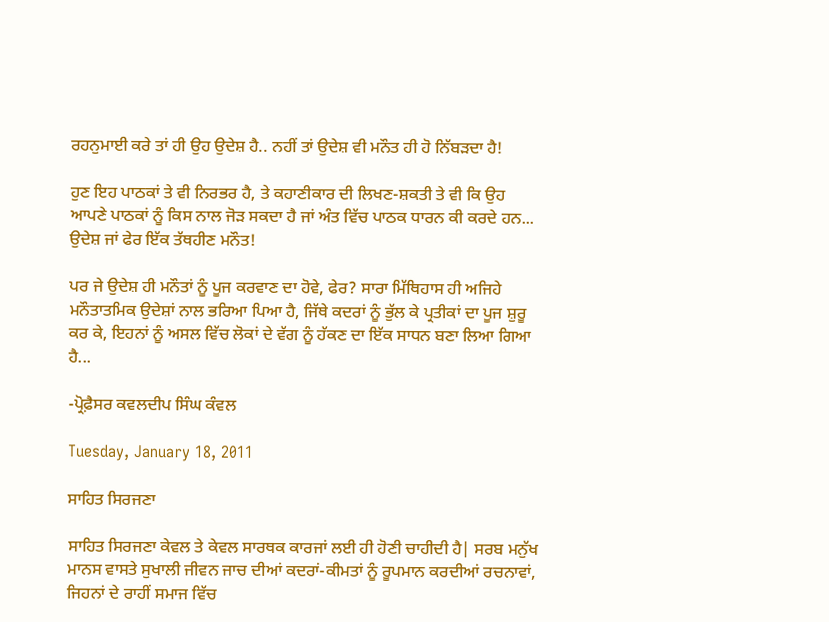ਰਹਨੁਮਾਈ ਕਰੇ ਤਾਂ ਹੀ ਉਹ ਉਦੇਸ਼ ਹੈ.. ਨਹੀਂ ਤਾਂ ਉਦੇਸ਼ ਵੀ ਮਨੌਤ ਹੀ ਹੋ ਨਿੱਬੜਦਾ ਹੈ!

ਹੁਣ ਇਹ ਪਾਠਕਾਂ ਤੇ ਵੀ ਨਿਰਭਰ ਹੈ, ਤੇ ਕਹਾਣੀਕਾਰ ਦੀ ਲਿਖਣ-ਸ਼ਕਤੀ ਤੇ ਵੀ ਕਿ ਉਹ ਆਪਣੇ ਪਾਠਕਾਂ ਨੂੰ ਕਿਸ ਨਾਲ ਜੋੜ ਸਕਦਾ ਹੈ ਜਾਂ ਅੰਤ ਵਿੱਚ ਪਾਠਕ ਧਾਰਨ ਕੀ ਕਰਦੇ ਹਨ... ਉਦੇਸ਼ ਜਾਂ ਫੇਰ ਇੱਕ ਤੱਥਹੀਣ ਮਨੌਤ!

ਪਰ ਜੇ ਉਦੇਸ਼ ਹੀ ਮਨੌਤਾਂ ਨੂੰ ਪੂਜ ਕਰਵਾਣ ਦਾ ਹੋਵੇ, ਫੇਰ? ਸਾਰਾ ਮਿੱਥਿਹਾਸ ਹੀ ਅਜਿਹੇ ਮਨੌਤਾਤਮਿਕ ਉਦੇਸ਼ਾਂ ਨਾਲ ਭਰਿਆ ਪਿਆ ਹੈ, ਜਿੱਥੇ ਕਦਰਾਂ ਨੂੰ ਭੁੱਲ ਕੇ ਪ੍ਰਤੀਕਾਂ ਦਾ ਪੂਜ ਸ਼ੁਰੂ ਕਰ ਕੇ, ਇਹਨਾਂ ਨੂੰ ਅਸਲ ਵਿੱਚ ਲੋਕਾਂ ਦੇ ਵੱਗ ਨੂੰ ਹੱਕਣ ਦਾ ਇੱਕ ਸਾਧਨ ਬਣਾ ਲਿਆ ਗਿਆ ਹੈ...

-ਪ੍ਰੋਫ਼ੈਸਰ ਕਵਲਦੀਪ ਸਿੰਘ ਕੰਵਲ

Tuesday, January 18, 2011

ਸਾਹਿਤ ਸਿਰਜਣਾ

ਸਾਹਿਤ ਸਿਰਜਣਾ ਕੇਵਲ ਤੇ ਕੇਵਲ ਸਾਰਥਕ ਕਾਰਜਾਂ ਲਈ ਹੀ ਹੋਣੀ ਚਾਹੀਦੀ ਹੈ| ਸਰਬ ਮਨੁੱਖ ਮਾਨਸ ਵਾਸਤੇ ਸੁਖਾਲੀ ਜੀਵਨ ਜਾਚ ਦੀਆਂ ਕਦਰਾਂ-ਕੀਮਤਾਂ ਨੂੰ ਰੂਪਮਾਨ ਕਰਦੀਆਂ ਰਚਨਾਵਾਂ, ਜਿਹਨਾਂ ਦੇ ਰਾਹੀਂ ਸਮਾਜ ਵਿੱਚ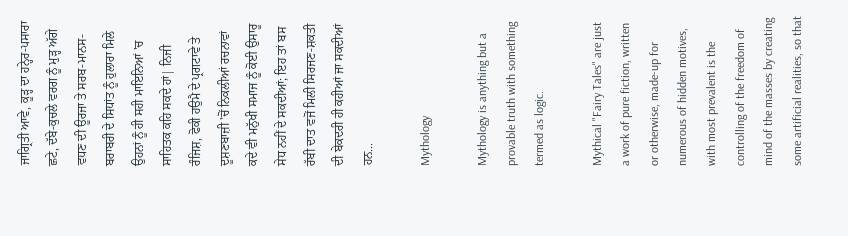ਜਾਗ੍ਰਿਤੀ ਆਵੇ, ਕੂੜ੍ਹ ਦਾ ਹਨ੍ਹੇਰ-ਪਸਾਰਾ ਛਟੇ, ਦੱਬੇ-ਕੁਚਲੇ ਵਰਗ ਨੂੰ ਮੁੜ੍ਹ ਅੱਗੇ ਵਧਣ ਦੀ ਊਰਜਾ ਤੇ ਸਰਬ-ਮਾਨਸ-ਬਰਾਬਰੀ ਦੇ ਸਿਧਾਂਤ ਨੂੰ ਹੁਲਾਰਾ ਮਿਲੇ ਉਹਨਾਂ ਨੂੰ ਹੀ ਸਹੀ ਮਾਇਨਿਆਂ 'ਚ ਸਾਹਿਤਕ ਕਹਿ ਸਕਦੇ ਹਾਂ| ਨਿਜੀ ਰੰਜਿਸ਼, ਫੋਕੀ ਹਉਮੈ ਦੇ ਪ੍ਰਗਟਾਵੇ ਤੇ ਦੂਸ਼ਣਬਾਜ਼ੀ 'ਚੋਂ ਨਿਕਲੀਆਂ ਰਚਨਾਵਾਂ ਕਦੇ ਵੀ ਮਨੁੱਖੀ ਸਮਾਜ ਨੂੰ ਕੋਈ ਉਸਾਰੂ ਸੇਧ ਨਹੀਂ ਦੇ ਸਕਦੀਆਂ; ਇਹ ਤਾਂ ਬਸ ਰੱਬੀ ਦਾਤ ਵਜੋਂ ਮਿਲੀ ਸਿਰਜਣ-ਸ਼ਕਤੀ ਦੀ ਬੇਕਦਰੀ ਹੀ ਕਹੀਆਂ ਜਾ ਸਕਦੀਆਂ ਹਨ...

Mythology

Mythology is anything but a provable truth with something termed as logic.

Mythical "Fairy Tales" are just a work of pure fiction, written or otherwise, made-up for numerous of hidden motives, with most prevalent is the controlling of the freedom of mind of the masses by creating some artificial realities, so that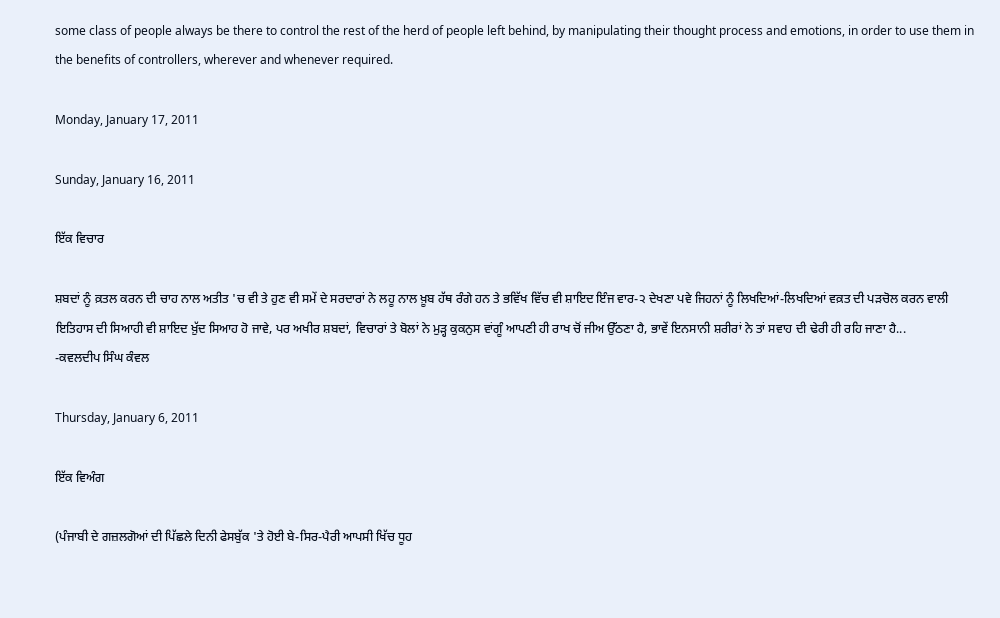some class of people always be there to control the rest of the herd of people left behind, by manipulating their thought process and emotions, in order to use them in the benefits of controllers, wherever and whenever required.

Monday, January 17, 2011

Sunday, January 16, 2011

ਇੱਕ ਵਿਚਾਰ

ਸ਼ਬਦਾਂ ਨੂੰ ਕ਼ਤਲ ਕਰਨ ਦੀ ਚਾਹ ਨਾਲ ਅਤੀਤ 'ਚ ਵੀ ਤੇ ਹੁਣ ਵੀ ਸਮੇਂ ਦੇ ਸਰਦਾਰਾਂ ਨੇ ਲਹੂ ਨਾਲ ਖ਼ੂਬ ਹੱਥ ਰੰਗੇ ਹਨ ਤੇ ਭਵਿੱਖ ਵਿੱਚ ਵੀ ਸ਼ਾਇਦ ਇੰਜ ਵਾਰ-੨ ਦੇਖਣਾ ਪਵੇ ਜਿਹਨਾਂ ਨੂੰ ਲਿਖਦਿਆਂ-ਲਿਖਦਿਆਂ ਵਕ਼ਤ ਦੀ ਪੜਚੋਲ ਕਰਨ ਵਾਲੀ ਇਤਿਹਾਸ ਦੀ ਸਿਆਹੀ ਵੀ ਸ਼ਾਇਦ ਖ਼ੁੱਦ ਸਿਆਹ ਹੋ ਜਾਵੇ, ਪਰ ਅਖੀਰ ਸ਼ਬਦਾਂ, ਵਿਚਾਰਾਂ ਤੇ ਬੋਲਾਂ ਨੇ ਮੁੜ੍ਹ ਕੁਕਨੁਸ ਵਾਂਗੂੰ ਆਪਣੀ ਹੀ ਰਾਖ ਚੋਂ ਜੀਅ ਉੱਠਣਾ ਹੈ, ਭਾਵੇਂ ਇਨਸਾਨੀ ਸ਼ਰੀਰਾਂ ਨੇ ਤਾਂ ਸਵਾਹ ਦੀ ਢੇਰੀ ਹੀ ਰਹਿ ਜਾਣਾ ਹੈ...
-ਕਵਲਦੀਪ ਸਿੰਘ ਕੰਵਲ

Thursday, January 6, 2011

ਇੱਕ ਵਿਅੰਗ

(ਪੰਜਾਬੀ ਦੇ ਗਜ਼ਲਗੋਆਂ ਦੀ ਪਿੱਛਲੇ ਦਿਨੀ ਫੇਸਬੁੱਕ 'ਤੇ ਹੋਈ ਬੇ-ਸਿਰ-ਪੈਰੀ ਆਪਸੀ ਖਿੱਚ ਧੂਹ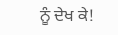ਨੂੰ ਦੇਖ ਕੇ!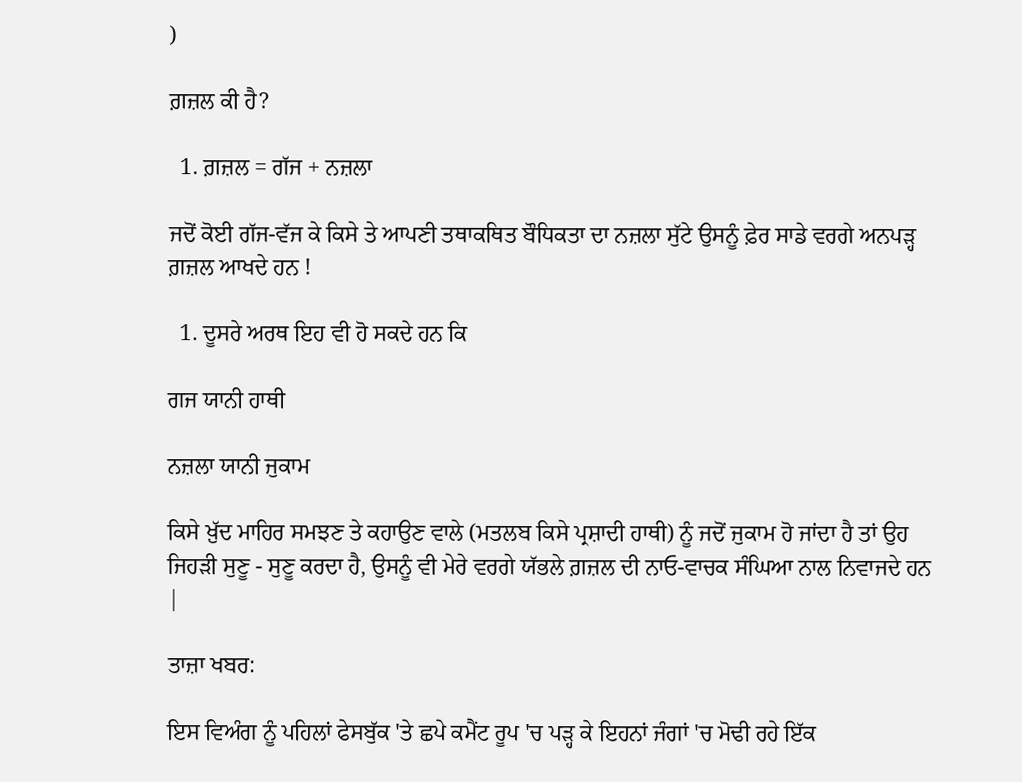)

ਗ਼ਜ਼ਲ ਕੀ ਹੈ?

  1. ਗ਼ਜ਼ਲ = ਗੱਜ + ਨਜ਼ਲਾ

ਜਦੋਂ ਕੋਈ ਗੱਜ-ਵੱਜ ਕੇ ਕਿਸੇ ਤੇ ਆਪਣੀ ਤਥਾਕਥਿਤ ਬੌਧਿਕਤਾ ਦਾ ਨਜ਼ਲਾ ਸੁੱਟੇ ਉਸਨੂੰ ਫ਼ੇਰ ਸਾਡੇ ਵਰਗੇ ਅਨਪੜ੍ਹ ਗ਼ਜ਼ਲ ਆਖਦੇ ਹਨ !

  1. ਦੂਸਰੇ ਅਰਥ ਇਹ ਵੀ ਹੋ ਸਕਦੇ ਹਨ ਕਿ

ਗਜ ਯਾਨੀ ਹਾਥੀ

ਨਜ਼ਲਾ ਯਾਨੀ ਜੁਕਾਮ

ਕਿਸੇ ਖ਼ੁੱਦ ਮਾਹਿਰ ਸਮਝਣ ਤੇ ਕਹਾਉਣ ਵਾਲੇ (ਮਤਲਬ ਕਿਸੇ ਪ੍ਰਸ਼ਾਦੀ ਹਾਥੀ) ਨੂੰ ਜਦੋਂ ਜੁਕਾਮ ਹੋ ਜਾਂਦਾ ਹੈ ਤਾਂ ਉਹ ਜਿਹੜੀ ਸੁਣੂ - ਸੁਣੂ ਕਰਦਾ ਹੈ, ਉਸਨੂੰ ਵੀ ਮੇਰੇ ਵਰਗੇ ਯੱਭਲੇ ਗ਼ਜ਼ਲ ਦੀ ਨਾਓ-ਵਾਚਕ ਸੰਘਿਆ ਨਾਲ ਨਿਵਾਜਦੇ ਹਨ |

ਤਾਜ਼ਾ ਖਬਰ:

ਇਸ ਵਿਅੰਗ ਨੂੰ ਪਹਿਲਾਂ ਫੇਸਬੁੱਕ 'ਤੇ ਛਪੇ ਕਮੈਂਟ ਰੂਪ 'ਚ ਪੜ੍ਹ ਕੇ ਇਹਨਾਂ ਜੰਗਾਂ 'ਚ ਮੋਢੀ ਰਹੇ ਇੱਕ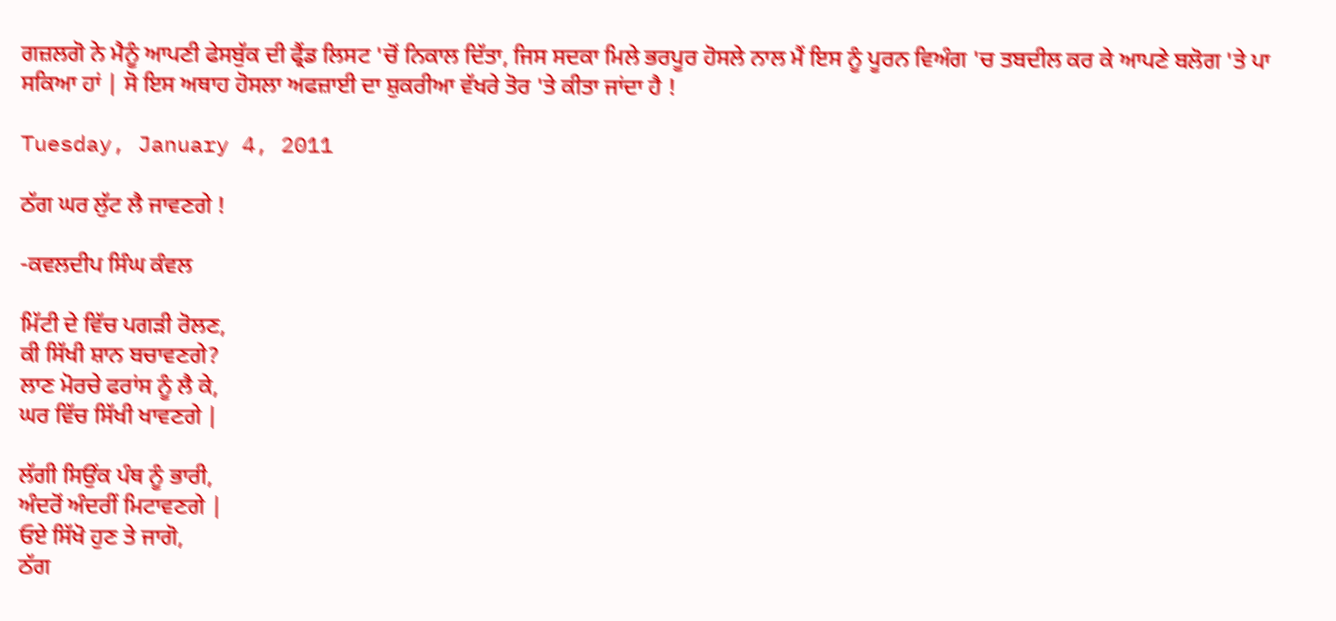ਗਜ਼ਲਗੋ ਨੇ ਮੈਨੂੰ ਆਪਣੀ ਫੇਸਬੁੱਕ ਦੀ ਫ੍ਰੈਂਡ ਲਿਸਟ 'ਚੋਂ ਨਿਕਾਲ ਦਿੱਤਾ, ਜਿਸ ਸਦਕਾ ਮਿਲੇ ਭਰਪੂਰ ਹੋਸਲੇ ਨਾਲ ਮੈਂ ਇਸ ਨੂੰ ਪੂਰਨ ਵਿਅੰਗ 'ਚ ਤਬਦੀਲ ਕਰ ਕੇ ਆਪਣੇ ਬਲੋਗ 'ਤੇ ਪਾ ਸਕਿਆ ਹਾਂ | ਸੋ ਇਸ ਅਥਾਹ ਹੋਸਲਾ ਅਫਜ਼ਾਈ ਦਾ ਸ਼ੁਕਰੀਆ ਵੱਖਰੇ ਤੋਰ 'ਤੇ ਕੀਤਾ ਜਾਂਦਾ ਹੈ !

Tuesday, January 4, 2011

ਠੱਗ ਘਰ ਲੁੱਟ ਲੈ ਜਾਵਣਗੇ !

-ਕਵਲਦੀਪ ਸਿੰਘ ਕੰਵਲ

ਮਿੱਟੀ ਦੇ ਵਿੱਚ ਪਗੜੀ ਰੋਲਣ,
ਕੀ ਸਿੱਖੀ ਸ਼ਾਨ ਬਚਾਵਣਗੇ?
ਲਾਣ ਮੋਰਚੇ ਫਰਾਂਸ ਨੂੰ ਲੈ ਕੇ,
ਘਰ ਵਿੱਚ ਸਿੱਖੀ ਖਾਵਣਗੇ |

ਲੱਗੀ ਸਿਉਂਕ ਪੰਥ ਨੂੰ ਭਾਰੀ,
ਅੰਦਰੋਂ ਅੰਦਰੀਂ ਮਿਟਾਵਣਗੇ |
ਓਏ ਸਿੱਖੋ ਹੁਣ ਤੇ ਜਾਗੋ,
ਠੱਗ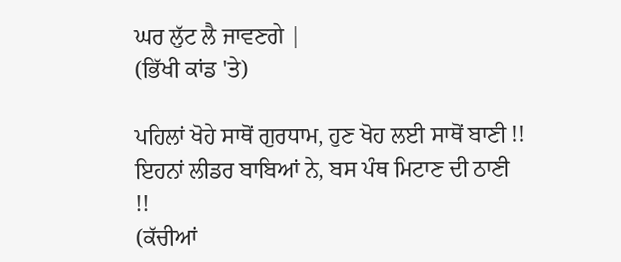ਘਰ ਲੁੱਟ ਲੈ ਜਾਵਣਗੇ |
(ਭਿੱਖੀ ਕਾਂਡ 'ਤੇ)

ਪਹਿਲਾਂ ਖੋਹੇ ਸਾਥੋਂ ਗੁਰਧਾਮ, ਹੁਣ ਖੋਹ ਲਈ ਸਾਥੋਂ ਬਾਣੀ !!
ਇਹਨਾਂ ਲੀਡਰ ਬਾਬਿਆਂ ਨੇ, ਬਸ ਪੰਥ ਮਿਟਾਣ ਦੀ ਠਾਣੀ !!
(ਕੱਚੀਆਂ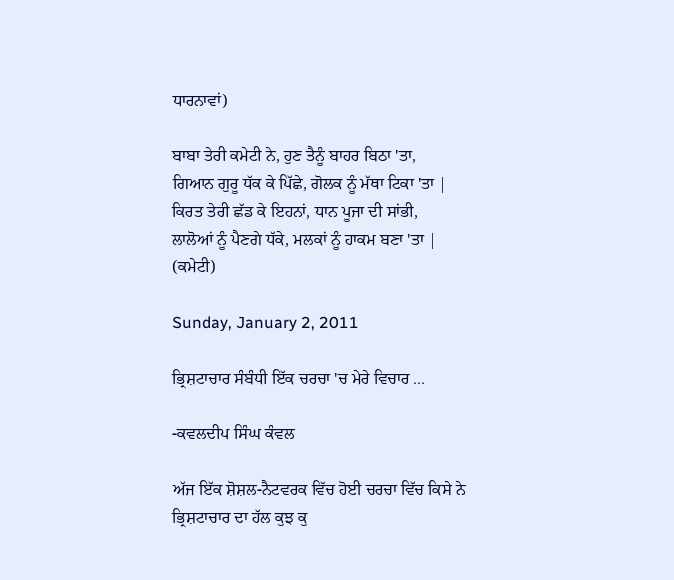ਧਾਰਨਾਵਾਂ)

ਬਾਬਾ ਤੇਰੀ ਕਮੇਟੀ ਨੇ, ਹੁਣ ਤੈਨੂੰ ਬਾਹਰ ਬਿਠਾ 'ਤਾ,
ਗਿਆਨ ਗੁਰੂ ਧੱਕ ਕੇ ਪਿੱਛੇ, ਗੋਲਕ ਨੂੰ ਮੱਥਾ ਟਿਕਾ 'ਤਾ |
ਕਿਰਤ ਤੇਰੀ ਛੱਡ ਕੇ ਇਹਨਾਂ, ਧਾਨ ਪੂਜਾ ਦੀ ਸਾਂਭੀ,
ਲਾਲੋਆਂ ਨੂੰ ਪੈਣਗੇ ਧੱਕੇ, ਮਲਕਾਂ ਨੂੰ ਹਾਕਮ ਬਣਾ 'ਤਾ |
(ਕਮੇਟੀ)

Sunday, January 2, 2011

ਭ੍ਰਿਸ਼ਟਾਚਾਰ ਸੰਬੰਧੀ ਇੱਕ ਚਰਚਾ 'ਚ ਮੇਰੇ ਵਿਚਾਰ ...

-ਕਵਲਦੀਪ ਸਿੰਘ ਕੰਵਲ

ਅੱਜ ਇੱਕ ਸ਼ੋਸ਼ਲ-ਨੈਟਵਰਕ ਵਿੱਚ ਹੋਈ ਚਰਚਾ ਵਿੱਚ ਕਿਸੇ ਨੇ ਭ੍ਰਿਸ਼ਟਾਚਾਰ ਦਾ ਹੱਲ ਕੁਝ ਕੁ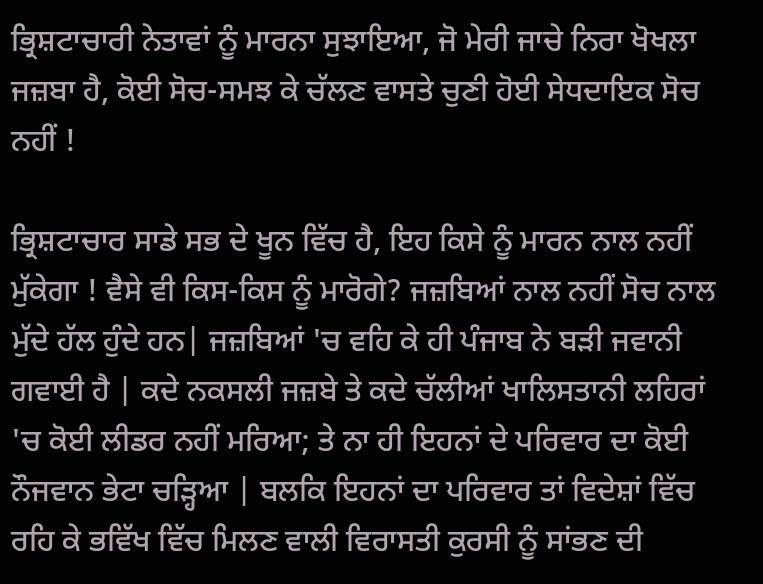ਭ੍ਰਿਸ਼ਟਾਚਾਰੀ ਨੇਤਾਵਾਂ ਨੂੰ ਮਾਰਨਾ ਸੁਝਾਇਆ, ਜੋ ਮੇਰੀ ਜਾਚੇ ਨਿਰਾ ਖੋਖਲਾ ਜਜ਼ਬਾ ਹੈ, ਕੋਈ ਸੋਚ-ਸਮਝ ਕੇ ਚੱਲਣ ਵਾਸਤੇ ਚੁਣੀ ਹੋਈ ਸੇਧਦਾਇਕ ਸੋਚ ਨਹੀਂ !

ਭ੍ਰਿਸ਼ਟਾਚਾਰ ਸਾਡੇ ਸਭ ਦੇ ਖੂਨ ਵਿੱਚ ਹੈ, ਇਹ ਕਿਸੇ ਨੂੰ ਮਾਰਨ ਨਾਲ ਨਹੀਂ ਮੁੱਕੇਗਾ ! ਵੈਸੇ ਵੀ ਕਿਸ-ਕਿਸ ਨੂੰ ਮਾਰੋਗੇ? ਜਜ਼ਬਿਆਂ ਨਾਲ ਨਹੀਂ ਸੋਚ ਨਾਲ ਮੁੱਦੇ ਹੱਲ ਹੁੰਦੇ ਹਨ| ਜਜ਼ਬਿਆਂ 'ਚ ਵਹਿ ਕੇ ਹੀ ਪੰਜਾਬ ਨੇ ਬੜੀ ਜਵਾਨੀ ਗਵਾਈ ਹੈ | ਕਦੇ ਨਕਸਲੀ ਜਜ਼ਬੇ ਤੇ ਕਦੇ ਚੱਲੀਆਂ ਖਾਲਿਸਤਾਨੀ ਲਹਿਰਾਂ 'ਚ ਕੋਈ ਲੀਡਰ ਨਹੀਂ ਮਰਿਆ; ਤੇ ਨਾ ਹੀ ਇਹਨਾਂ ਦੇ ਪਰਿਵਾਰ ਦਾ ਕੋਈ ਨੌਜਵਾਨ ਭੇਟਾ ਚੜ੍ਹਿਆ | ਬਲਕਿ ਇਹਨਾਂ ਦਾ ਪਰਿਵਾਰ ਤਾਂ ਵਿਦੇਸ਼ਾਂ ਵਿੱਚ ਰਹਿ ਕੇ ਭਵਿੱਖ ਵਿੱਚ ਮਿਲਣ ਵਾਲੀ ਵਿਰਾਸਤੀ ਕੁਰਸੀ ਨੂੰ ਸਾਂਭਣ ਦੀ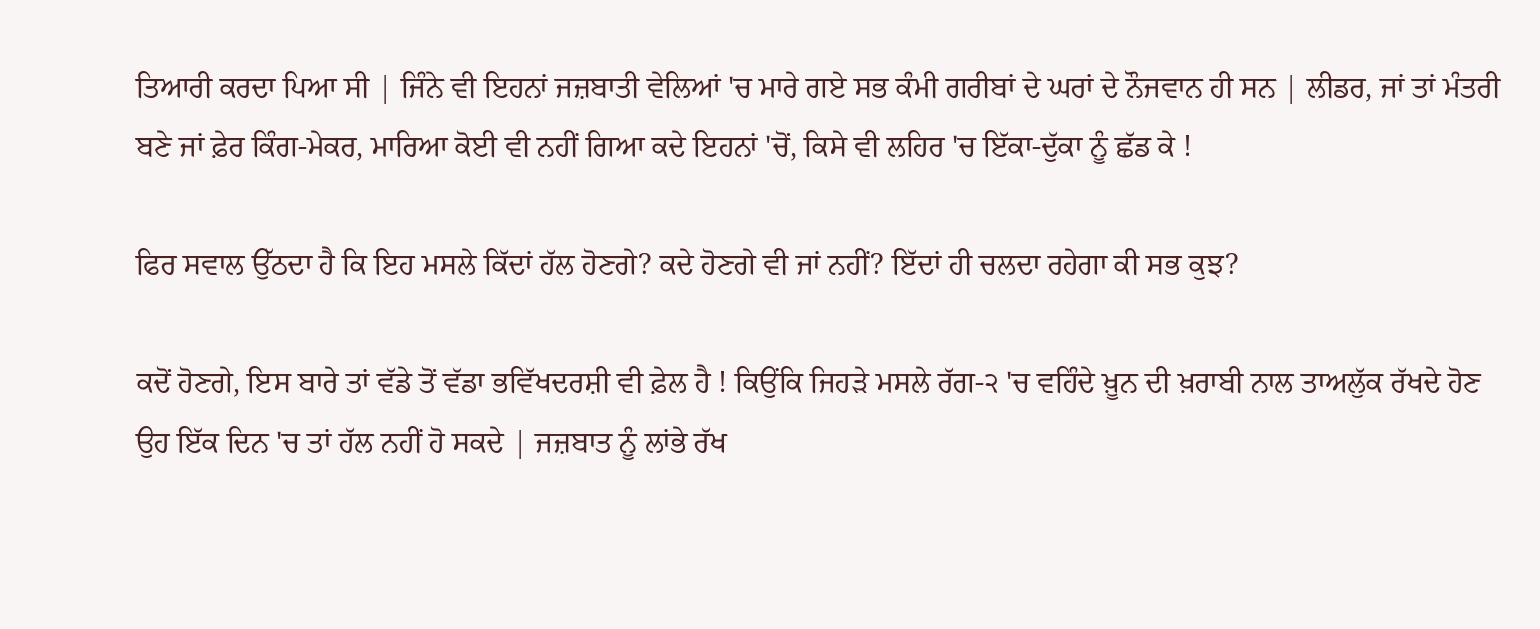ਤਿਆਰੀ ਕਰਦਾ ਪਿਆ ਸੀ | ਜਿੰਨੇ ਵੀ ਇਹਨਾਂ ਜਜ਼ਬਾਤੀ ਵੇਲਿਆਂ 'ਚ ਮਾਰੇ ਗਏ ਸਭ ਕੰਮੀ ਗਰੀਬਾਂ ਦੇ ਘਰਾਂ ਦੇ ਨੌਜਵਾਨ ਹੀ ਸਨ | ਲੀਡਰ, ਜਾਂ ਤਾਂ ਮੰਤਰੀ ਬਣੇ ਜਾਂ ਫ਼ੇਰ ਕਿੰਗ-ਮੇਕਰ, ਮਾਰਿਆ ਕੋਈ ਵੀ ਨਹੀਂ ਗਿਆ ਕਦੇ ਇਹਨਾਂ 'ਚੋਂ, ਕਿਸੇ ਵੀ ਲਹਿਰ 'ਚ ਇੱਕਾ-ਦੁੱਕਾ ਨੂੰ ਛੱਡ ਕੇ !

ਫਿਰ ਸਵਾਲ ਉੱਠਦਾ ਹੈ ਕਿ ਇਹ ਮਸਲੇ ਕਿੱਦਾਂ ਹੱਲ ਹੋਣਗੇ? ਕਦੇ ਹੋਣਗੇ ਵੀ ਜਾਂ ਨਹੀਂ? ਇੱਦਾਂ ਹੀ ਚਲਦਾ ਰਹੇਗਾ ਕੀ ਸਭ ਕੁਝ?

ਕਦੋਂ ਹੋਣਗੇ, ਇਸ ਬਾਰੇ ਤਾਂ ਵੱਡੇ ਤੋਂ ਵੱਡਾ ਭਵਿੱਖਦਰਸ਼ੀ ਵੀ ਫ਼ੇਲ ਹੈ ! ਕਿਉਂਕਿ ਜਿਹੜੇ ਮਸਲੇ ਰੱਗ-੨ 'ਚ ਵਹਿੰਦੇ ਖ਼ੂਨ ਦੀ ਖ਼ਰਾਬੀ ਨਾਲ ਤਾਅਲੁੱਕ ਰੱਖਦੇ ਹੋਣ ਉਹ ਇੱਕ ਦਿਨ 'ਚ ਤਾਂ ਹੱਲ ਨਹੀਂ ਹੋ ਸਕਦੇ | ਜਜ਼ਬਾਤ ਨੂੰ ਲਾਂਭੇ ਰੱਖ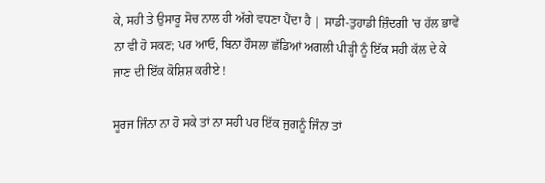ਕੇ, ਸਹੀ ਤੇ ਉਸਾਰੂ ਸੋਚ ਨਾਲ ਹੀ ਅੱਗੇ ਵਧਣਾ ਪੈਂਦਾ ਹੈ | ਸਾਡੀ-ਤੁਹਾਡੀ ਜ਼ਿੰਦਗੀ 'ਚ ਹੱਲ ਭਾਵੇਂ ਨਾ ਵੀ ਹੋ ਸਕਣ; ਪਰ ਆਓ, ਬਿਨਾ ਹੌਸਲਾ ਛੱਡਿਆਂ ਅਗਲੀ ਪੀੜ੍ਹੀ ਨੂੰ ਇੱਕ ਸਹੀ ਕੱਲ ਦੇ ਕੇ ਜਾਣ ਦੀ ਇੱਕ ਕੋਸ਼ਿਸ਼ ਕਰੀਏ !

ਸੂਰਜ ਜਿੰਨਾ ਨਾ ਹੋ ਸਕੇ ਤਾਂ ਨਾ ਸਹੀ ਪਰ ਇੱਕ ਜੁਗਨੂੰ ਜਿੰਨਾ ਤਾਂ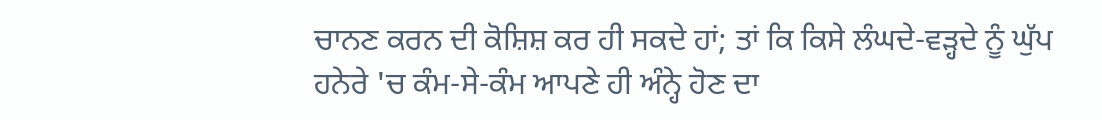ਚਾਨਣ ਕਰਨ ਦੀ ਕੋਸ਼ਿਸ਼ ਕਰ ਹੀ ਸਕਦੇ ਹਾਂ; ਤਾਂ ਕਿ ਕਿਸੇ ਲੰਘਦੇ-ਵੜ੍ਹਦੇ ਨੂੰ ਘੁੱਪ ਹਨੇਰੇ 'ਚ ਕੰਮ-ਸੇ-ਕੰਮ ਆਪਣੇ ਹੀ ਅੰਨ੍ਹੇ ਹੋਣ ਦਾ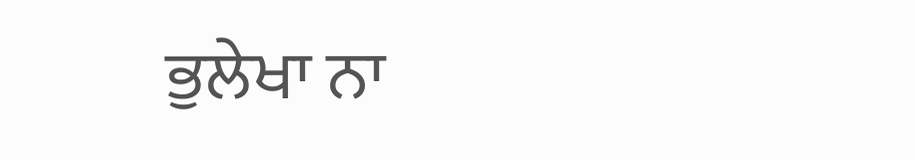ਭੁਲੇਖਾ ਨਾ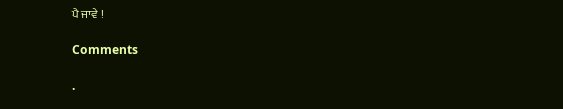ਪੈ ਜਾਵੇ !

Comments

.